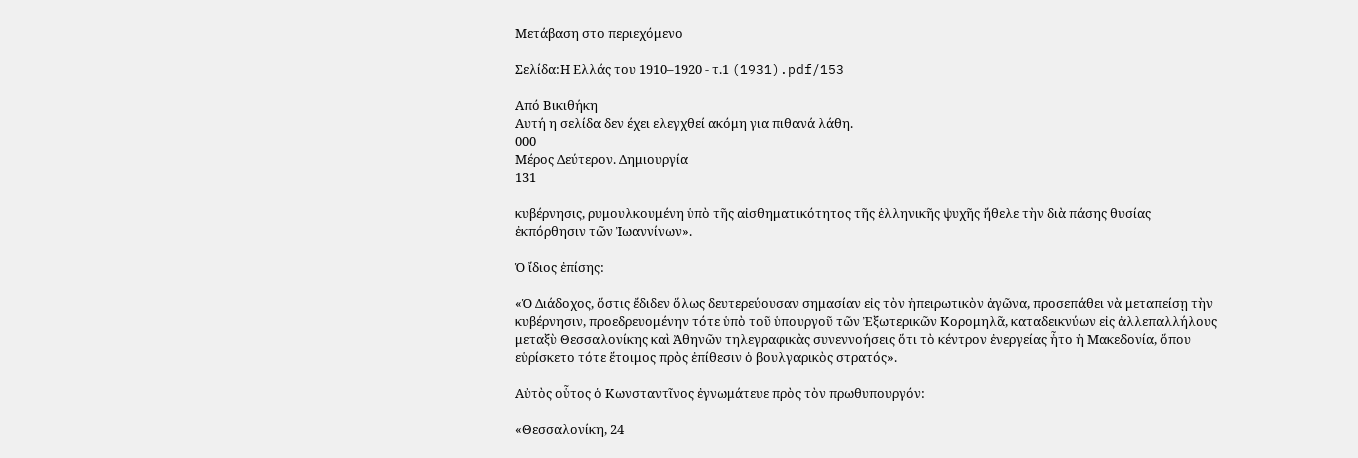Μετάβαση στο περιεχόμενο

Σελίδα:Η Ελλάς του 1910–1920 - τ.1 (1931).pdf/153

Από Βικιθήκη
Αυτή η σελίδα δεν έχει ελεγχθεί ακόμη για πιθανά λάθη.
000
Μέρος Δεύτερον. Δημιουργία
131

κυβέρνησις, ρυμουλκουμένη ὑπὸ τῆς αἰσθηματικότητος τῆς ἑλληνικῆς ψυχῆς ἤθελε τὴν διὰ πάσης θυσίας ἐκπόρθησιν τῶν Ἰωαννίνων».

Ὁ ἴδιος ἐπίσης:

«Ὁ Διάδοχος, ὅστις ἔδιδεν ὅλως δευτερεύουσαν σημασίαν εἰς τὸν ἠπειρωτικὸν ἀγῶνα, προσεπάθει νὰ μεταπείσῃ τὴν κυβέρνησιν, προεδρευομένην τότε ὑπὸ τοῦ ὑπουργοῦ τῶν Ἐξωτερικῶν Κορομηλᾶ, καταδεικνύων εἰς ἀλλεπαλλήλους μεταξὺ Θεσσαλονίκης καὶ Ἀθηνῶν τηλεγραφικὰς συνεννοήσεις ὅτι τὸ κέντρον ἐνεργείας ἦτο ἡ Μακεδονία, ὅπου εὑρίσκετο τότε ἕτοιμος πρὸς ἐπίθεσιν ὁ βουλγαρικὸς στρατός».

Αὐτὸς οὗτος ὁ Κωνσταντῖνος ἐγνωμάτευε πρὸς τὸν πρωθυπουργόν:

«Θεσσαλονίκη, 24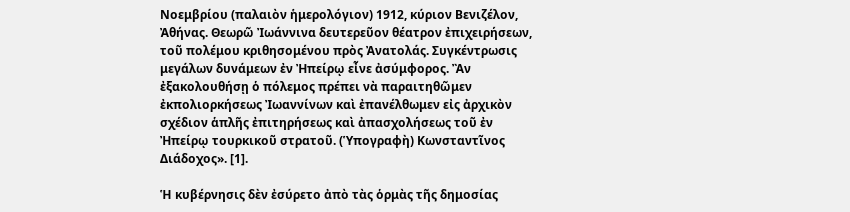Νοεμβρίου (παλαιὸν ἡμερολόγιον) 1912, κύριον Βενιζέλον, Ἀθήνας. Θεωρῶ Ἰωάννινα δευτερεῦον θέατρον ἐπιχειρήσεων, τοῦ πολέμου κριθησομένου πρὸς Ἀνατολάς. Συγκέντρωσις μεγάλων δυνάμεων ἐν Ἠπείρῳ εἶνε ἀσύμφορος. Ἂν ἐξακολουθήσῃ ὁ πόλεμος πρέπει νὰ παραιτηθῶμεν ἐκπολιορκήσεως Ἰωαννίνων καὶ ἐπανέλθωμεν εἰς ἀρχικὸν σχέδιον ἁπλῆς ἐπιτηρήσεως καὶ ἀπασχολήσεως τοῦ ἐν Ἠπείρῳ τουρκικοῦ στρατοῦ. (Ὑπογραφὴ) Κωνσταντῖνος Διάδοχος». [1].

Ἡ κυβέρνησις δὲν ἐσύρετο ἀπὸ τὰς ὁρμὰς τῆς δημοσίας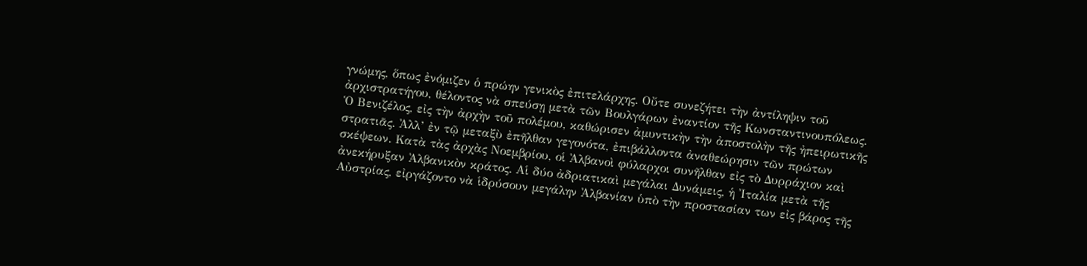γνώμης, ὅπως ἐνόμιζεν ὁ πρώην γενικὸς ἐπιτελάρχης. Οὔτε συνεζήτει τὴν ἀντίληψιν τοῦ ἀρχιστρατήγου, θέλοντος νὰ σπεύσῃ μετὰ τῶν Βουλγάρων ἐναντίον τῆς Κωνσταντινουπόλεως. Ὁ Βενιζέλος, εἰς τὴν ἀρχὴν τοῦ πολέμου, καθώρισεν ἀμυντικὴν τὴν ἀποστολὴν τῆς ἠπειρωτικῆς στρατιᾶς. Ἀλλ’ ἐν τῷ μεταξὺ ἐπῆλθαν γεγονότα, ἐπιβάλλοντα ἀναθεώρησιν τῶν πρώτων σκέψεων. Κατὰ τὰς ἀρχὰς Νοεμβρίου, οἱ Ἀλβανοὶ φύλαρχοι συνῆλθαν εἰς τὸ Δυρράχιον καὶ ἀνεκήρυξαν Ἀλβανικὸν κράτος. Αἱ δύο ἀδριατικαὶ μεγάλαι Δυνάμεις, ἡ Ἰταλία μετὰ τῆς Αὐστρίας, εἰργάζοντο νὰ ἱδρύσουν μεγάλην Ἀλβανίαν ὑπὸ τὴν προστασίαν των εἰς βάρος τῆς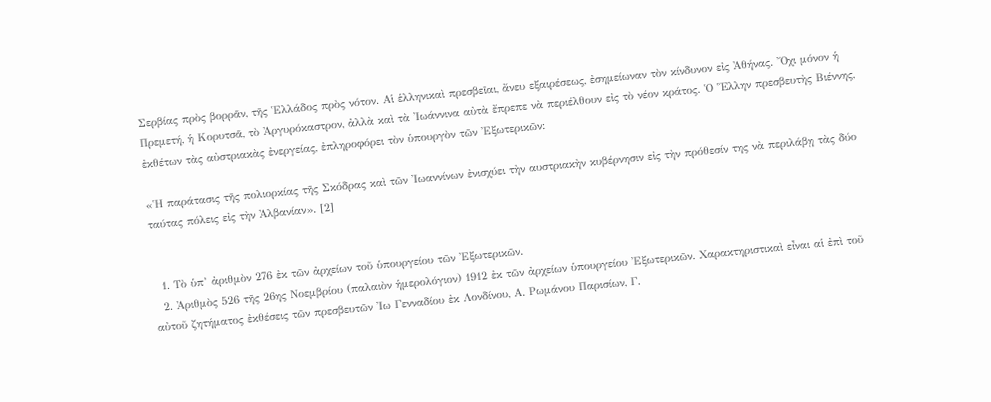Σερβίας πρὸς βορρᾶν, τῆς Ἑλλάδος πρὸς νότον. Αἱ ἑλληνικαὶ πρεσβεῖαι, ἄνευ εξαιρέσεως, ἐσημείωναν τὸν κίνδυνον εἰς Ἀθήνας. Ὄχι μόνον ἡ Πρεμετή, ἡ Κορυτσᾶ, τὸ Ἀργυρόκαστρον, ἀλλὰ καὶ τὰ Ἰωάννινα αὐτὰ ἔπρεπε νὰ περιέλθουν εἰς τὸ νέον κράτος. Ὁ Ἕλλην πρεσβευτὴς Βιέννης, ἐκθέτων τὰς αὐστριακὰς ἐνεργείας, ἐπληροφόρει τὸν ὑπουργὸν τῶν Ἐξωτερικῶν:

«Ἡ παράτασις τῆς πολιορκίας τῆς Σκόδρας καὶ τῶν Ἰωαννίνων ἐνισχύει τὴν αυστριακὴν κυβέρνησιν εἰς τὴν πρόθεσίν της νὰ περιλάβῃ τὰς δύο ταύτας πόλεις εἰς τὴν Ἀλβανίαν». [2]


  1. Τὸ ὑπ’ ἀριθμὸν 276 ἐκ τῶν ἀρχείων τοῦ ὑπουργείου τῶν Ἐξωτερικῶν.
  2. Ἀριθμὸς 526 τῆς 26ης Νοεμβρίου (παλαιὸν ἡμερολόγιον) 1912 ἐκ τῶν ἀρχείων ὑπουργείου Ἐξωτερικῶν. Χαρακτηριστικαὶ εἶναι αἱ ἐπὶ τοῦ αὐτοῦ ζητήματος ἐκθέσεις τῶν πρεσβευτῶν Ἰω Γενναδίου ἐκ Λονδίνου, Α. Ρωμάνου Παρισίων, Γ.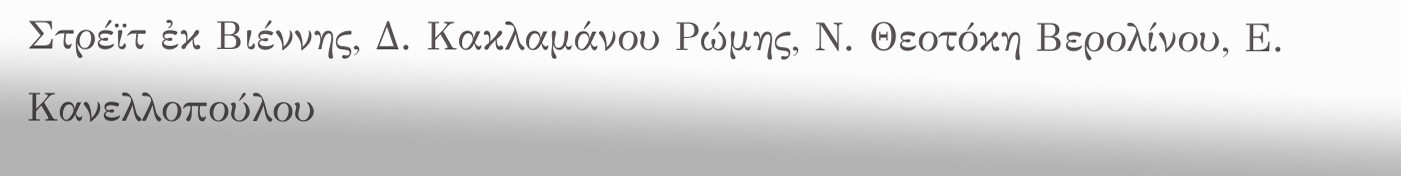Στρέϊτ ἐκ Βιέννης, Δ. Κακλαμάνου Ρώμης, Ν. Θεοτόκη Βερολίνου, Ε. Κανελλοπούλου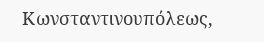Κωνσταντινουπόλεως,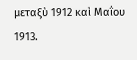μεταξὺ 1912 καὶ Μαΐου 1913.